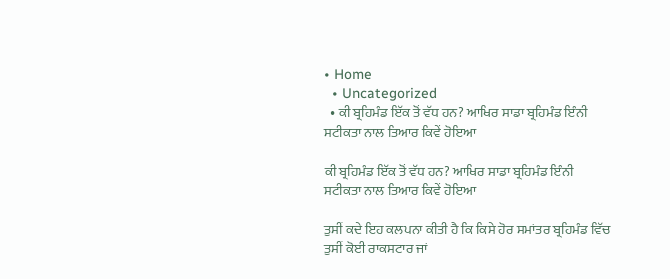• Home
  • Uncategorized
  • ਕੀ ਬ੍ਰਹਿਮੰਡ ਇੱਕ ਤੋਂ ਵੱਧ ਹਨ? ਆਖਿਰ ਸਾਡਾ ਬ੍ਰਹਿਮੰਡ ਇੰਨੀ ਸਟੀਕਤਾ ਨਾਲ ਤਿਆਰ ਕਿਵੇਂ ਹੋਇਆ

ਕੀ ਬ੍ਰਹਿਮੰਡ ਇੱਕ ਤੋਂ ਵੱਧ ਹਨ? ਆਖਿਰ ਸਾਡਾ ਬ੍ਰਹਿਮੰਡ ਇੰਨੀ ਸਟੀਕਤਾ ਨਾਲ ਤਿਆਰ ਕਿਵੇਂ ਹੋਇਆ

ਤੁਸੀਂ ਕਦੇ ਇਹ ਕਲਪਨਾ ਕੀਤੀ ਹੈ ਕਿ ਕਿਸੇ ਹੋਰ ਸਮਾਂਤਰ ਬ੍ਰਹਿਮੰਡ ਵਿੱਚ ਤੁਸੀਂ ਕੋਈ ਰਾਕਸਟਾਰ ਜਾਂ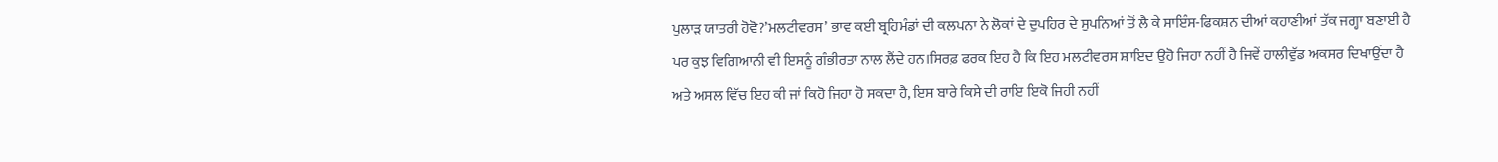ਪੁਲਾੜ ਯਾਤਰੀ ਹੋਵੋ?’ਮਲਟੀਵਰਸ’ ਭਾਵ ਕਈ ਬ੍ਰਹਿਮੰਡਾਂ ਦੀ ਕਲਪਨਾ ਨੇ ਲੋਕਾਂ ਦੇ ਦੁਪਹਿਰ ਦੇ ਸੁਪਨਿਆਂ ਤੋਂ ਲੈ ਕੇ ਸਾਇੰਸ-ਫਿਕਸ਼ਨ ਦੀਆਂ ਕਹਾਣੀਆਂ ਤੱਕ ਜਗ੍ਹਾ ਬਣਾਈ ਹੈ ਪਰ ਕੁਝ ਵਿਗਿਆਨੀ ਵੀ ਇਸਨੂੰ ਗੰਭੀਰਤਾ ਨਾਲ ਲੈਂਦੇ ਹਨ।ਸਿਰਫ਼ ਫਰਕ ਇਹ ਹੈ ਕਿ ਇਹ ਮਲਟੀਵਰਸ ਸ਼ਾਇਦ ਉਹੋ ਜਿਹਾ ਨਹੀਂ ਹੈ ਜਿਵੇਂ ਹਾਲੀਵੁੱਡ ਅਕਸਰ ਦਿਖਾਉਂਦਾ ਹੈ ਅਤੇ ਅਸਲ ਵਿੱਚ ਇਹ ਕੀ ਜਾਂ ਕਿਹੋ ਜਿਹਾ ਹੋ ਸਕਦਾ ਹੈ, ਇਸ ਬਾਰੇ ਕਿਸੇ ਦੀ ਰਾਇ ਇਕੋ ਜਿਹੀ ਨਹੀਂ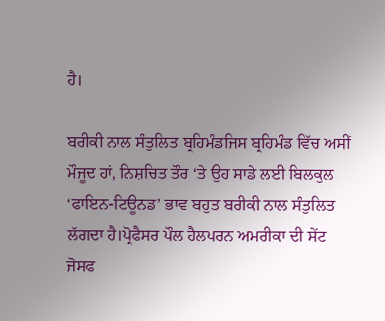ਹੈ।

ਬਰੀਕੀ ਨਾਲ ਸੰਤੁਲਿਤ ਬ੍ਰਹਿਮੰਡਜਿਸ ਬ੍ਰਹਿਮੰਡ ਵਿੱਚ ਅਸੀਂ ਮੌਜੂਦ ਹਾਂ, ਨਿਸ਼ਚਿਤ ਤੌਰ ‘ਤੇ ਉਹ ਸਾਡੇ ਲਈ ਬਿਲਕੁਲ ‘ਫਾਇਨ-ਟਿਊਨਡ’ ਭਾਵ ਬਹੁਤ ਬਰੀਕੀ ਨਾਲ ਸੰਤੁਲਿਤ ਲੱਗਦਾ ਹੈ।ਪ੍ਰੋਫੈਸਰ ਪੌਲ ਹੈਲਪਰਨ ਅਮਰੀਕਾ ਦੀ ਸੇਂਟ ਜੋਸਫ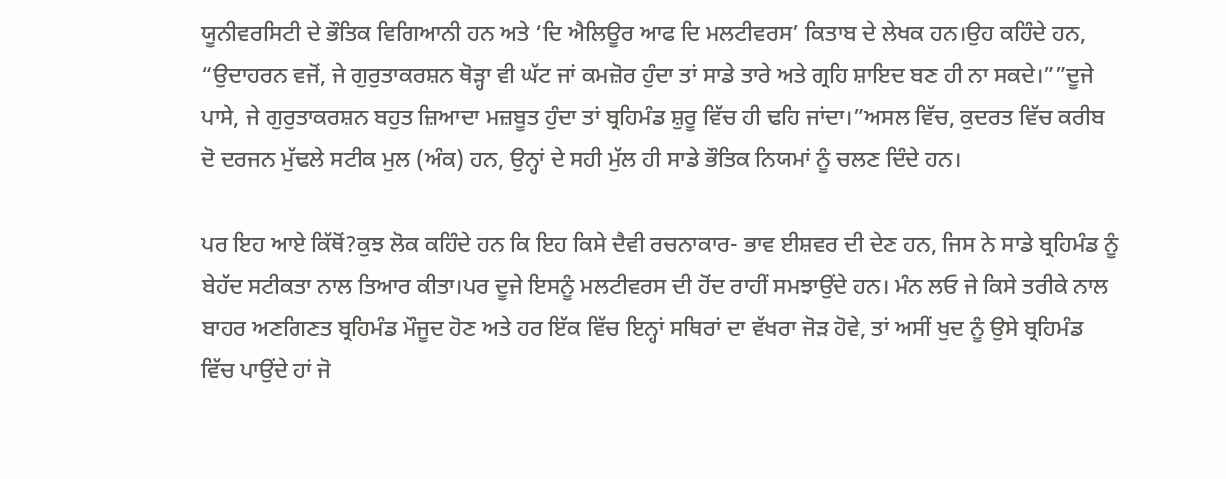ਯੂਨੀਵਰਸਿਟੀ ਦੇ ਭੌਤਿਕ ਵਿਗਿਆਨੀ ਹਨ ਅਤੇ ‘ਦਿ ਐਲਿਊਰ ਆਫ ਦਿ ਮਲਟੀਵਰਸ’ ਕਿਤਾਬ ਦੇ ਲੇਖਕ ਹਨ।ਉਹ ਕਹਿੰਦੇ ਹਨ, “ਉਦਾਹਰਨ ਵਜੋਂ, ਜੇ ਗੁਰੁਤਾਕਰਸ਼ਨ ਥੋੜ੍ਹਾ ਵੀ ਘੱਟ ਜਾਂ ਕਮਜ਼ੋਰ ਹੁੰਦਾ ਤਾਂ ਸਾਡੇ ਤਾਰੇ ਅਤੇ ਗ੍ਰਹਿ ਸ਼ਾਇਦ ਬਣ ਹੀ ਨਾ ਸਕਦੇ।””ਦੂਜੇ ਪਾਸੇ, ਜੇ ਗੁਰੁਤਾਕਰਸ਼ਨ ਬਹੁਤ ਜ਼ਿਆਦਾ ਮਜ਼ਬੂਤ ਹੁੰਦਾ ਤਾਂ ਬ੍ਰਹਿਮੰਡ ਸ਼ੁਰੂ ਵਿੱਚ ਹੀ ਢਹਿ ਜਾਂਦਾ।”ਅਸਲ ਵਿੱਚ, ਕੁਦਰਤ ਵਿੱਚ ਕਰੀਬ ਦੋ ਦਰਜਨ ਮੁੱਢਲੇ ਸਟੀਕ ਮੁਲ (ਅੰਕ) ਹਨ, ਉਨ੍ਹਾਂ ਦੇ ਸਹੀ ਮੁੱਲ ਹੀ ਸਾਡੇ ਭੌਤਿਕ ਨਿਯਮਾਂ ਨੂੰ ਚਲਣ ਦਿੰਦੇ ਹਨ।

ਪਰ ਇਹ ਆਏ ਕਿੱਥੋਂ?ਕੁਝ ਲੋਕ ਕਹਿੰਦੇ ਹਨ ਕਿ ਇਹ ਕਿਸੇ ਦੈਵੀ ਰਚਨਾਕਾਰ- ਭਾਵ ਈਸ਼ਵਰ ਦੀ ਦੇਣ ਹਨ, ਜਿਸ ਨੇ ਸਾਡੇ ਬ੍ਰਹਿਮੰਡ ਨੂੰ ਬੇਹੱਦ ਸਟੀਕਤਾ ਨਾਲ ਤਿਆਰ ਕੀਤਾ।ਪਰ ਦੂਜੇ ਇਸਨੂੰ ਮਲਟੀਵਰਸ ਦੀ ਹੋਂਦ ਰਾਹੀਂ ਸਮਝਾਉਂਦੇ ਹਨ। ਮੰਨ ਲਓ ਜੇ ਕਿਸੇ ਤਰੀਕੇ ਨਾਲ ਬਾਹਰ ਅਣਗਿਣਤ ਬ੍ਰਹਿਮੰਡ ਮੌਜੂਦ ਹੋਣ ਅਤੇ ਹਰ ਇੱਕ ਵਿੱਚ ਇਨ੍ਹਾਂ ਸਥਿਰਾਂ ਦਾ ਵੱਖਰਾ ਜੋੜ ਹੋਵੇ, ਤਾਂ ਅਸੀਂ ਖੁਦ ਨੂੰ ਉਸੇ ਬ੍ਰਹਿਮੰਡ ਵਿੱਚ ਪਾਉਂਦੇ ਹਾਂ ਜੋ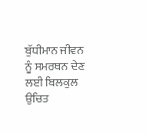ਬੁੱਧੀਮਾਨ ਜੀਵਨ ਨੂੰ ਸਮਰਥਨ ਦੇਣ ਲਈ ਬਿਲਕੁਲ ਉਚਿਤ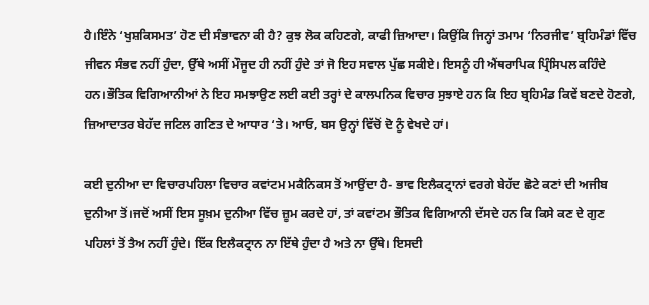ਹੈ।ਇੰਨੇ ‘ਖੁਸ਼ਕਿਸਮਤ’ ਹੋਣ ਦੀ ਸੰਭਾਵਨਾ ਕੀ ਹੈ? ਕੁਝ ਲੋਕ ਕਹਿਣਗੇ, ਕਾਫੀ ਜ਼ਿਆਦਾ। ਕਿਉਂਕਿ ਜਿਨ੍ਹਾਂ ਤਮਾਮ ‘ਨਿਰਜੀਵ’ ਬ੍ਰਹਿਮੰਡਾਂ ਵਿੱਚ ਜੀਵਨ ਸੰਭਵ ਨਹੀਂ ਹੁੰਦਾ, ਉੱਥੇ ਅਸੀਂ ਮੌਜੂਦ ਹੀ ਨਹੀਂ ਹੁੰਦੇ ਤਾਂ ਜੋ ਇਹ ਸਵਾਲ ਪੁੱਛ ਸਕੀਏ। ਇਸਨੂੰ ਹੀ ਐਂਥਰਾਪਿਕ ਪ੍ਰਿੰਸਿਪਲ ਕਹਿੰਦੇ ਹਨ।ਭੌਤਿਕ ਵਿਗਿਆਨੀਆਂ ਨੇ ਇਹ ਸਮਝਾਉਣ ਲਈ ਕਈ ਤਰ੍ਹਾਂ ਦੇ ਕਾਲਪਨਿਕ ਵਿਚਾਰ ਸੁਝਾਏ ਹਨ ਕਿ ਇਹ ਬ੍ਰਹਿਮੰਡ ਕਿਵੇਂ ਬਣਦੇ ਹੋਣਗੇ, ਜ਼ਿਆਦਾਤਰ ਬੇਹੱਦ ਜਟਿਲ ਗਣਿਤ ਦੇ ਆਧਾਰ ‘ਤੇ। ਆਓ, ਬਸ ਉਨ੍ਹਾਂ ਵਿੱਚੋਂ ਦੋ ਨੂੰ ਵੇਖਦੇ ਹਾਂ।

ਕਈ ਦੁਨੀਆ ਦਾ ਵਿਚਾਰਪਹਿਲਾ ਵਿਚਾਰ ਕਵਾਂਟਮ ਮਕੈਨਿਕਸ ਤੋਂ ਆਉਂਦਾ ਹੈ- ਭਾਵ ਇਲੈਕਟ੍ਰਾਨਾਂ ਵਰਗੇ ਬੇਹੱਦ ਛੋਟੇ ਕਣਾਂ ਦੀ ਅਜੀਬ ਦੁਨੀਆ ਤੋਂ।ਜਦੋਂ ਅਸੀਂ ਇਸ ਸੂਖ਼ਮ ਦੁਨੀਆ ਵਿੱਚ ਜ਼ੂਮ ਕਰਦੇ ਹਾਂ, ਤਾਂ ਕਵਾਂਟਮ ਭੌਤਿਕ ਵਿਗਿਆਨੀ ਦੱਸਦੇ ਹਨ ਕਿ ਕਿਸੇ ਕਣ ਦੇ ਗੁਣ ਪਹਿਲਾਂ ਤੋਂ ਤੈਅ ਨਹੀਂ ਹੁੰਦੇ। ਇੱਕ ਇਲੈਕਟ੍ਰਾਨ ਨਾ ਇੱਥੇ ਹੁੰਦਾ ਹੈ ਅਤੇ ਨਾ ਉੱਥੇ। ਇਸਦੀ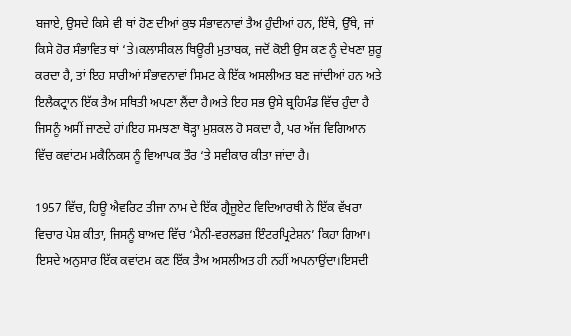ਬਜਾਏ, ਉਸਦੇ ਕਿਸੇ ਵੀ ਥਾਂ ਹੋਣ ਦੀਆਂ ਕੁਝ ਸੰਭਾਵਨਾਵਾਂ ਤੈਅ ਹੁੰਦੀਆਂ ਹਨ, ਇੱਥੇ, ਉੱਥੇ, ਜਾਂ ਕਿਸੇ ਹੋਰ ਸੰਭਾਵਿਤ ਥਾਂ ‘ਤੇ।ਕਲਾਸੀਕਲ ਥਿਊਰੀ ਮੁਤਾਬਕ, ਜਦੋਂ ਕੋਈ ਉਸ ਕਣ ਨੂੰ ਦੇਖਣਾ ਸ਼ੁਰੂ ਕਰਦਾ ਹੈ, ਤਾਂ ਇਹ ਸਾਰੀਆਂ ਸੰਭਾਵਨਾਵਾਂ ਸਿਮਟ ਕੇ ਇੱਕ ਅਸਲੀਅਤ ਬਣ ਜਾਂਦੀਆਂ ਹਨ ਅਤੇ ਇਲੈਕਟ੍ਰਾਨ ਇੱਕ ਤੈਅ ਸਥਿਤੀ ਅਪਣਾ ਲੈਂਦਾ ਹੈ।ਅਤੇ ਇਹ ਸਭ ਉਸੇ ਬ੍ਰਹਿਮੰਡ ਵਿੱਚ ਹੁੰਦਾ ਹੈ ਜਿਸਨੂੰ ਅਸੀਂ ਜਾਣਦੇ ਹਾਂ।ਇਹ ਸਮਝਣਾ ਥੋੜ੍ਹਾ ਮੁਸ਼ਕਲ ਹੋ ਸਕਦਾ ਹੈ, ਪਰ ਅੱਜ ਵਿਗਿਆਨ ਵਿੱਚ ਕਵਾਂਟਮ ਮਕੈਨਿਕਸ ਨੂੰ ਵਿਆਪਕ ਤੌਰ ‘ਤੇ ਸਵੀਕਾਰ ਕੀਤਾ ਜਾਂਦਾ ਹੈ।

1957 ਵਿੱਚ, ਹਿਊ ਐਵਰਿਟ ਤੀਜਾ ਨਾਮ ਦੇ ਇੱਕ ਗ੍ਰੈਜੂਏਟ ਵਿਦਿਆਰਥੀ ਨੇ ਇੱਕ ਵੱਖਰਾ ਵਿਚਾਰ ਪੇਸ਼ ਕੀਤਾ, ਜਿਸਨੂੰ ਬਾਅਦ ਵਿੱਚ ‘ਮੈਨੀ-ਵਰਲਡਜ਼ ਇੰਟਰਪ੍ਰਿਟੇਸ਼ਨ’ ਕਿਹਾ ਗਿਆ। ਇਸਦੇ ਅਨੁਸਾਰ ਇੱਕ ਕਵਾਂਟਮ ਕਣ ਇੱਕ ਤੈਅ ਅਸਲੀਅਤ ਹੀ ਨਹੀਂ ਅਪਨਾਉਂਦਾ।ਇਸਦੀ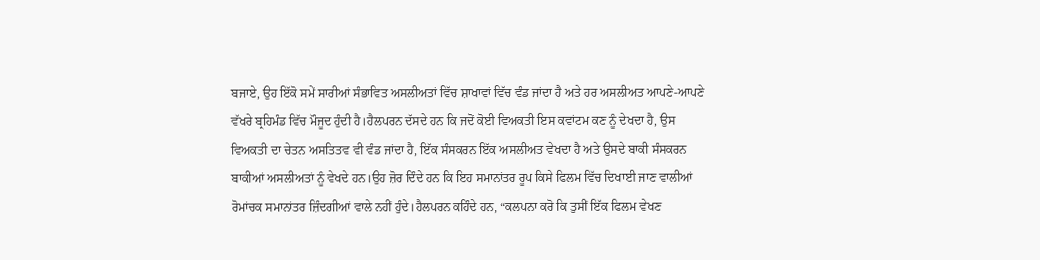ਬਜਾਏ, ਉਹ ਇੱਕੋ ਸਮੇਂ ਸਾਰੀਆਂ ਸੰਭਾਵਿਤ ਅਸਲੀਅਤਾਂ ਵਿੱਚ ਸ਼ਾਖਾਵਾਂ ਵਿੱਚ ਵੰਡ ਜਾਂਦਾ ਹੈ ਅਤੇ ਹਰ ਅਸਲੀਅਤ ਆਪਣੇ-ਆਪਣੇ ਵੱਖਰੇ ਬ੍ਰਹਿਮੰਡ ਵਿੱਚ ਮੌਜੂਦ ਹੁੰਦੀ ਹੈ।ਹੈਲਪਰਨ ਦੱਸਦੇ ਹਨ ਕਿ ਜਦੋਂ ਕੋਈ ਵਿਅਕਤੀ ਇਸ ਕਵਾਂਟਮ ਕਣ ਨੂੰ ਦੇਖਦਾ ਹੈ, ਉਸ ਵਿਅਕਤੀ ਦਾ ਚੇਤਨ ਅਸਤਿਤਵ ਵੀ ਵੰਡ ਜਾਂਦਾ ਹੈ, ਇੱਕ ਸੰਸਕਰਨ ਇੱਕ ਅਸਲੀਅਤ ਵੇਖਦਾ ਹੈ ਅਤੇ ਉਸਦੇ ਬਾਕੀ ਸੰਸਕਰਨ ਬਾਕੀਆਂ ਅਸਲੀਅਤਾਂ ਨੂੰ ਵੇਖਦੇ ਹਨ।ਉਹ ਜ਼ੋਰ ਦਿੰਦੇ ਹਨ ਕਿ ਇਹ ਸਮਾਨਾਂਤਰ ਰੂਪ ਕਿਸੇ ਫਿਲਮ ਵਿੱਚ ਦਿਖਾਈ ਜਾਣ ਵਾਲੀਆਂ ਰੋਮਾਂਚਕ ਸਮਾਨਾਂਤਰ ਜ਼ਿੰਦਗੀਆਂ ਵਾਲੇ ਨਹੀਂ ਹੁੰਦੇ।ਹੈਲਪਰਨ ਕਹਿੰਦੇ ਹਨ, “ਕਲਪਨਾ ਕਰੋ ਕਿ ਤੁਸੀਂ ਇੱਕ ਫਿਲਮ ਵੇਖਣ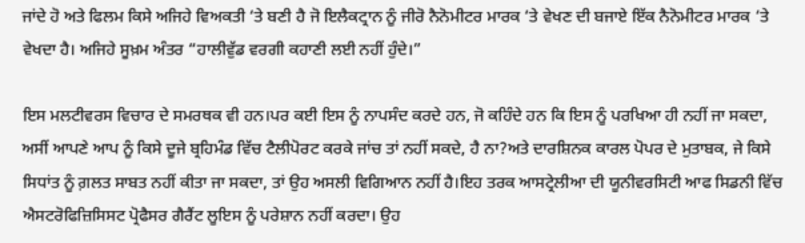ਜਾਂਦੇ ਹੋ ਅਤੇ ਫਿਲਮ ਕਿਸੇ ਅਜਿਹੇ ਵਿਅਕਤੀ ‘ਤੇ ਬਣੀ ਹੈ ਜੋ ਇਲੈਕਟ੍ਰਾਨ ਨੂੰ ਜੀਰੋ ਨੈਨੋਮੀਟਰ ਮਾਰਕ ‘ਤੇ ਵੇਖਣ ਦੀ ਬਜਾਏ ਇੱਕ ਨੈਨੋਮੀਟਰ ਮਾਰਕ ‘ਤੇ ਵੇਖਦਾ ਹੈ। ਅਜਿਹੇ ਸੂਖ਼ਮ ਅੰਤਰ “ਹਾਲੀਵੁੱਡ ਵਰਗੀ ਕਹਾਣੀ ਲਈ ਨਹੀਂ ਹੁੰਦੇ।”

ਇਸ ਮਲਟੀਵਰਸ ਵਿਚਾਰ ਦੇ ਸਮਰਥਕ ਵੀ ਹਨ।ਪਰ ਕਈ ਇਸ ਨੂੰ ਨਾਪਸੰਦ ਕਰਦੇ ਹਨ, ਜੋ ਕਹਿੰਦੇ ਹਨ ਕਿ ਇਸ ਨੂੰ ਪਰਖਿਆ ਹੀ ਨਹੀਂ ਜਾ ਸਕਦਾ, ਅਸੀਂ ਆਪਣੇ ਆਪ ਨੂੰ ਕਿਸੇ ਦੂਜੇ ਬ੍ਰਹਿਮੰਡ ਵਿੱਚ ਟੈਲੀਪੋਰਟ ਕਰਕੇ ਜਾਂਚ ਤਾਂ ਨਹੀਂ ਸਕਦੇ, ਹੈ ਨਾ?ਅਤੇ ਦਾਰਸ਼ਿਨਕ ਕਾਰਲ ਪੋਪਰ ਦੇ ਮੁਤਾਬਕ, ਜੇ ਕਿਸੇ ਸਿਧਾਂਤ ਨੂੰ ਗ਼ਲਤ ਸਾਬਤ ਨਹੀਂ ਕੀਤਾ ਜਾ ਸਕਦਾ, ਤਾਂ ਉਹ ਅਸਲੀ ਵਿਗਿਆਨ ਨਹੀਂ ਹੈ।ਇਹ ਤਰਕ ਆਸਟ੍ਰੇਲੀਆ ਦੀ ਯੂਨੀਵਰਸਿਟੀ ਆਫ ਸਿਡਨੀ ਵਿੱਚ ਐਸਟਰੋਫਿਜ਼ਿਸਿਸਟ ਪ੍ਰੋਫੈਸਰ ਗੈਰੈਂਟ ਲੂਇਸ ਨੂੰ ਪਰੇਸ਼ਾਨ ਨਹੀਂ ਕਰਦਾ। ਉਹ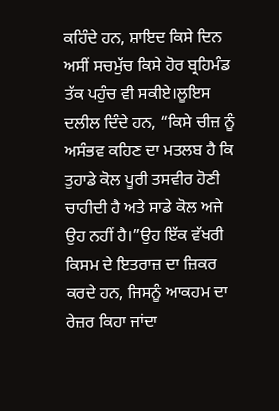ਕਹਿੰਦੇ ਹਨ, ਸ਼ਾਇਦ ਕਿਸੇ ਦਿਨ ਅਸੀਂ ਸਚਮੁੱਚ ਕਿਸੇ ਹੋਰ ਬ੍ਰਹਿਮੰਡ ਤੱਕ ਪਹੁੰਚ ਵੀ ਸਕੀਏ।ਲੂਇਸ ਦਲੀਲ ਦਿੰਦੇ ਹਨ, “ਕਿਸੇ ਚੀਜ਼ ਨੂੰ ਅਸੰਭਵ ਕਹਿਣ ਦਾ ਮਤਲਬ ਹੈ ਕਿ ਤੁਹਾਡੇ ਕੋਲ ਪੂਰੀ ਤਸਵੀਰ ਹੋਣੀ ਚਾਹੀਦੀ ਹੈ ਅਤੇ ਸਾਡੇ ਕੋਲ ਅਜੇ ਉਹ ਨਹੀਂ ਹੈ।”ਉਹ ਇੱਕ ਵੱਖਰੀ ਕਿਸਮ ਦੇ ਇਤਰਾਜ਼ ਦਾ ਜ਼ਿਕਰ ਕਰਦੇ ਹਨ, ਜਿਸਨੂੰ ਆਕਹਮ ਦਾ ਰੇਜ਼ਰ ਕਿਹਾ ਜਾਂਦਾ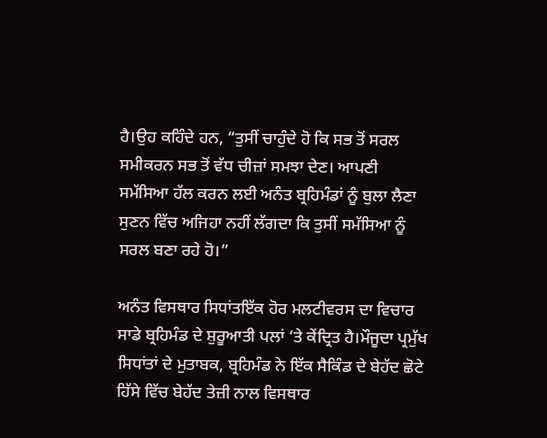ਹੈ।ਉਹ ਕਹਿੰਦੇ ਹਨ, “ਤੁਸੀਂ ਚਾਹੁੰਦੇ ਹੋ ਕਿ ਸਭ ਤੋਂ ਸਰਲ ਸਮੀਕਰਨ ਸਭ ਤੋਂ ਵੱਧ ਚੀਜ਼ਾਂ ਸਮਝਾ ਦੇਣ। ਆਪਣੀ ਸਮੱਸਿਆ ਹੱਲ ਕਰਨ ਲਈ ਅਨੰਤ ਬ੍ਰਹਿਮੰਡਾਂ ਨੂੰ ਬੁਲਾ ਲੈਣਾ ਸੁਣਨ ਵਿੱਚ ਅਜਿਹਾ ਨਹੀਂ ਲੱਗਦਾ ਕਿ ਤੁਸੀਂ ਸਮੱਸਿਆ ਨੂੰ ਸਰਲ ਬਣਾ ਰਹੇ ਹੋ।”

ਅਨੰਤ ਵਿਸਥਾਰ ਸਿਧਾਂਤਇੱਕ ਹੋਰ ਮਲਟੀਵਰਸ ਦਾ ਵਿਚਾਰ ਸਾਡੇ ਬ੍ਰਹਿਮੰਡ ਦੇ ਸ਼ੁਰੂਆਤੀ ਪਲਾਂ ‘ਤੇ ਕੇਂਦ੍ਰਿਤ ਹੈ।ਮੌਜੂਦਾ ਪ੍ਰਮੁੱਖ ਸਿਧਾਂਤਾਂ ਦੇ ਮੁਤਾਬਕ, ਬ੍ਰਹਿਮੰਡ ਨੇ ਇੱਕ ਸੈਕਿੰਡ ਦੇ ਬੇਹੱਦ ਛੋਟੇ ਹਿੱਸੇ ਵਿੱਚ ਬੇਹੱਦ ਤੇਜ਼ੀ ਨਾਲ ਵਿਸਥਾਰ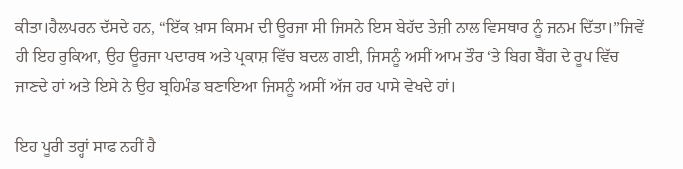ਕੀਤਾ।ਹੈਲਪਰਨ ਦੱਸਦੇ ਹਨ, “ਇੱਕ ਖ਼ਾਸ ਕਿਸਮ ਦੀ ਊਰਜਾ ਸੀ ਜਿਸਨੇ ਇਸ ਬੇਹੱਦ ਤੇਜ਼ੀ ਨਾਲ ਵਿਸਥਾਰ ਨੂੰ ਜਨਮ ਦਿੱਤਾ।”ਜਿਵੇਂ ਹੀ ਇਹ ਰੁਕਿਆ, ਉਹ ਊਰਜਾ ਪਦਾਰਥ ਅਤੇ ਪ੍ਰਕਾਸ਼ ਵਿੱਚ ਬਦਲ ਗਈ, ਜਿਸਨੂੰ ਅਸੀਂ ਆਮ ਤੌਰ ‘ਤੇ ਬਿਗ ਬੈਂਗ ਦੇ ਰੂਪ ਵਿੱਚ ਜਾਣਦੇ ਹਾਂ ਅਤੇ ਇਸੇ ਨੇ ਉਹ ਬ੍ਰਹਿਮੰਡ ਬਣਾਇਆ ਜਿਸਨੂੰ ਅਸੀਂ ਅੱਜ ਹਰ ਪਾਸੇ ਵੇਖਦੇ ਹਾਂ।

ਇਹ ਪੂਰੀ ਤਰ੍ਹਾਂ ਸਾਫ ਨਹੀਂ ਹੈ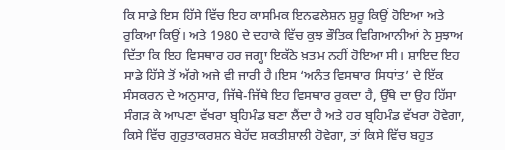ਕਿ ਸਾਡੇ ਇਸ ਹਿੱਸੇ ਵਿੱਚ ਇਹ ਕਾਸਮਿਕ ਇਨਫਲੇਸ਼ਨ ਸ਼ੁਰੂ ਕਿਉਂ ਹੋਇਆ ਅਤੇ ਰੁਕਿਆ ਕਿਉਂ। ਅਤੇ 1980 ਦੇ ਦਹਾਕੇ ਵਿੱਚ ਕੁਝ ਭੌਤਿਕ ਵਿਗਿਆਨੀਆਂ ਨੇ ਸੁਝਾਅ ਦਿੱਤਾ ਕਿ ਇਹ ਵਿਸਥਾਰ ਹਰ ਜਗ੍ਹਾ ਇਕੱਠੇ ਖ਼ਤਮ ਨਹੀਂ ਹੋਇਆ ਸੀ। ਸ਼ਾਇਦ ਇਹ ਸਾਡੇ ਹਿੱਸੇ ਤੋਂ ਅੱਗੇ ਅਜੇ ਵੀ ਜਾਰੀ ਹੈ।ਇਸ ‘ਅਨੰਤ ਵਿਸਥਾਰ ਸਿਧਾਂਤ’ ਦੇ ਇੱਕ ਸੰਸਕਰਨ ਦੇ ਅਨੁਸਾਰ, ਜਿੱਥੇ-ਜਿੱਥੇ ਇਹ ਵਿਸਥਾਰ ਰੁਕਦਾ ਹੈ, ਉੱਥੇ ਦਾ ਉਹ ਹਿੱਸਾ ਸੰਗੜ ਕੇ ਆਪਣਾ ਵੱਖਰਾ ਬ੍ਰਹਿਮੰਡ ਬਣਾ ਲੈਂਦਾ ਹੈ ਅਤੇ ਹਰ ਬ੍ਰਹਿਮੰਡ ਵੱਖਰਾ ਹੋਵੇਗਾ, ਕਿਸੇ ਵਿੱਚ ਗੁਰੁਤਾਕਰਸ਼ਨ ਬੇਹੱਦ ਸ਼ਕਤੀਸ਼ਾਲੀ ਹੋਵੇਗਾ, ਤਾਂ ਕਿਸੇ ਵਿੱਚ ਬਹੁਤ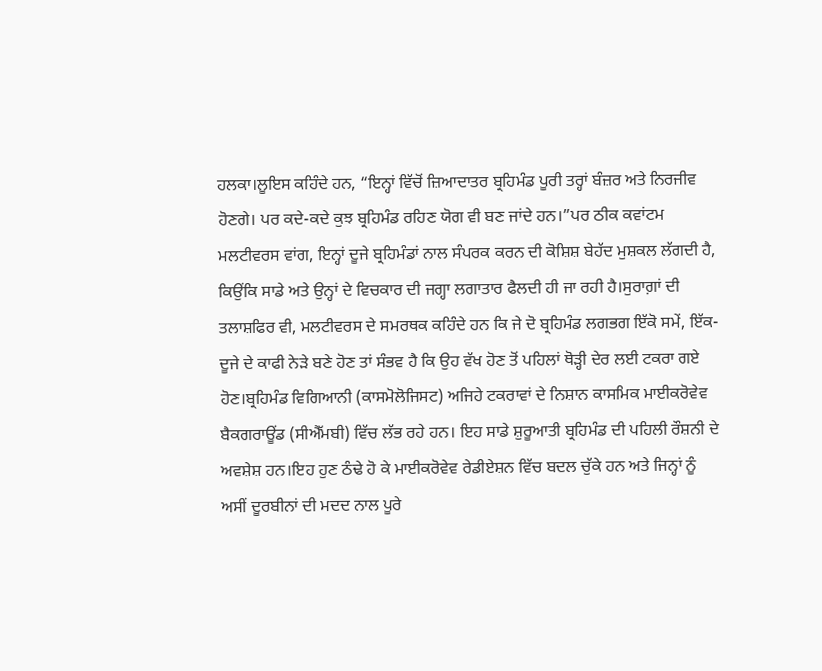ਹਲਕਾ।ਲੂਇਸ ਕਹਿੰਦੇ ਹਨ, “ਇਨ੍ਹਾਂ ਵਿੱਚੋਂ ਜ਼ਿਆਦਾਤਰ ਬ੍ਰਹਿਮੰਡ ਪੂਰੀ ਤਰ੍ਹਾਂ ਬੰਜ਼ਰ ਅਤੇ ਨਿਰਜੀਵ ਹੋਣਗੇ। ਪਰ ਕਦੇ-ਕਦੇ ਕੁਝ ਬ੍ਰਹਿਮੰਡ ਰਹਿਣ ਯੋਗ ਵੀ ਬਣ ਜਾਂਦੇ ਹਨ।”ਪਰ ਠੀਕ ਕਵਾਂਟਮ ਮਲਟੀਵਰਸ ਵਾਂਗ, ਇਨ੍ਹਾਂ ਦੂਜੇ ਬ੍ਰਹਿਮੰਡਾਂ ਨਾਲ ਸੰਪਰਕ ਕਰਨ ਦੀ ਕੋਸ਼ਿਸ਼ ਬੇਹੱਦ ਮੁਸ਼ਕਲ ਲੱਗਦੀ ਹੈ, ਕਿਉਂਕਿ ਸਾਡੇ ਅਤੇ ਉਨ੍ਹਾਂ ਦੇ ਵਿਚਕਾਰ ਦੀ ਜਗ੍ਹਾ ਲਗਾਤਾਰ ਫੈਲਦੀ ਹੀ ਜਾ ਰਹੀ ਹੈ।ਸੁਰਾਗ਼ਾਂ ਦੀ ਤਲਾਸ਼ਫਿਰ ਵੀ, ਮਲਟੀਵਰਸ ਦੇ ਸਮਰਥਕ ਕਹਿੰਦੇ ਹਨ ਕਿ ਜੇ ਦੋ ਬ੍ਰਹਿਮੰਡ ਲਗਭਗ ਇੱਕੋ ਸਮੇਂ, ਇੱਕ-ਦੂਜੇ ਦੇ ਕਾਫੀ ਨੇੜੇ ਬਣੇ ਹੋਣ ਤਾਂ ਸੰਭਵ ਹੈ ਕਿ ਉਹ ਵੱਖ ਹੋਣ ਤੋਂ ਪਹਿਲਾਂ ਥੋੜ੍ਹੀ ਦੇਰ ਲਈ ਟਕਰਾ ਗਏ ਹੋਣ।ਬ੍ਰਹਿਮੰਡ ਵਿਗਿਆਨੀ (ਕਾਸਮੋਲੋਜਿਸਟ) ਅਜਿਹੇ ਟਕਰਾਵਾਂ ਦੇ ਨਿਸ਼ਾਨ ਕਾਸਮਿਕ ਮਾਈਕਰੋਵੇਵ ਬੈਕਗਰਾਊਂਡ (ਸੀਐੱਮਬੀ) ਵਿੱਚ ਲੱਭ ਰਹੇ ਹਨ। ਇਹ ਸਾਡੇ ਸ਼ੁਰੂਆਤੀ ਬ੍ਰਹਿਮੰਡ ਦੀ ਪਹਿਲੀ ਰੌਸ਼ਨੀ ਦੇ ਅਵਸ਼ੇਸ਼ ਹਨ।ਇਹ ਹੁਣ ਠੰਢੇ ਹੋ ਕੇ ਮਾਈਕਰੋਵੇਵ ਰੇਡੀਏਸ਼ਨ ਵਿੱਚ ਬਦਲ ਚੁੱਕੇ ਹਨ ਅਤੇ ਜਿਨ੍ਹਾਂ ਨੂੰ ਅਸੀਂ ਦੂਰਬੀਨਾਂ ਦੀ ਮਦਦ ਨਾਲ ਪੂਰੇ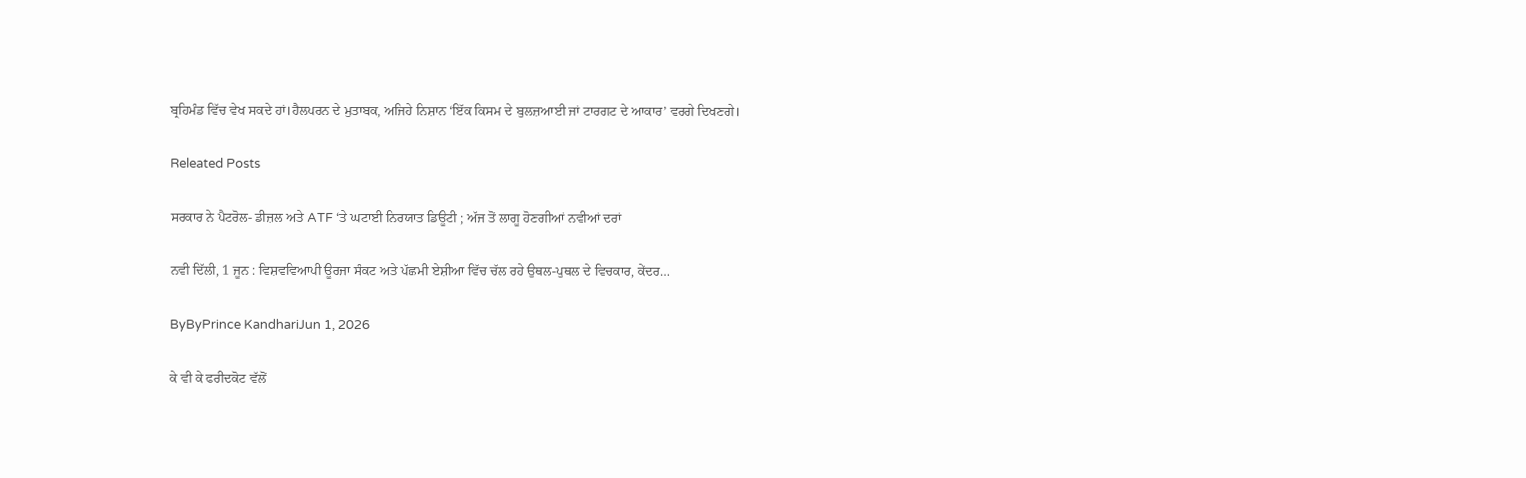ਬ੍ਰਹਿਮੰਡ ਵਿੱਚ ਵੇਖ ਸਕਦੇ ਹਾਂ।ਹੈਲਪਰਨ ਦੇ ਮੁਤਾਬਕ, ਅਜਿਹੇ ਨਿਸ਼ਾਨ ‘ਇੱਕ ਕਿਸਮ ਦੇ ਬੁਲਜ਼ਆਈ ਜਾਂ ਟਾਰਗਟ ਦੇ ਆਕਾਰ’ ਵਰਗੇ ਦਿਖਣਗੇ।

Releated Posts

ਸਰਕਾਰ ਨੇ ਪੈਟਰੋਲ- ਡੀਜ਼ਲ ਅਤੇ ATF ‘ਤੇ ਘਟਾਈ ਨਿਰਯਾਤ ਡਿਊਟੀ ; ਅੱਜ ਤੋਂ ਲਾਗੂ ਹੋਣਗੀਆਂ ਨਵੀਆਂ ਦਰਾਂ

ਨਵੀ ਦਿੱਲੀ, 1 ਜੂਨ : ਵਿਸ਼ਵਵਿਆਪੀ ਊਰਜਾ ਸੰਕਟ ਅਤੇ ਪੱਛਮੀ ਏਸ਼ੀਆ ਵਿੱਚ ਚੱਲ ਰਹੇ ਉਥਲ-ਪੁਥਲ ਦੇ ਵਿਚਕਾਰ, ਕੇਂਦਰ…

ByByPrince KandhariJun 1, 2026

ਕੇ ਵੀ ਕੇ ਫਰੀਦਕੋਟ ਵੱਲੋਂ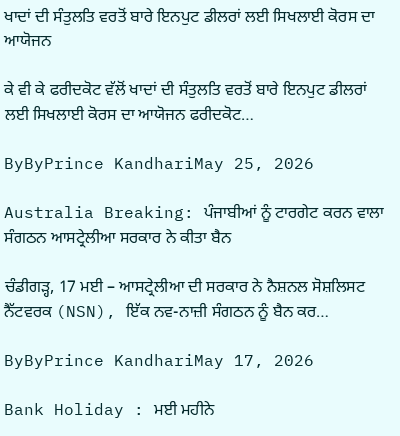ਖਾਦਾਂ ਦੀ ਸੰਤੁਲਤਿ ਵਰਤੋਂ ਬਾਰੇ ਇਨਪੁਟ ਡੀਲਰਾਂ ਲਈ ਸਿਖਲਾਈ ਕੋਰਸ ਦਾ ਆਯੋਜਨ

ਕੇ ਵੀ ਕੇ ਫਰੀਦਕੋਟ ਵੱਲੋਂ ਖਾਦਾਂ ਦੀ ਸੰਤੁਲਤਿ ਵਰਤੋਂ ਬਾਰੇ ਇਨਪੁਟ ਡੀਲਰਾਂ ਲਈ ਸਿਖਲਾਈ ਕੋਰਸ ਦਾ ਆਯੋਜਨ ਫਰੀਦਕੋਟ…

ByByPrince KandhariMay 25, 2026

Australia Breaking: ਪੰਜਾਬੀਆਂ ਨੂੰ ਟਾਰਗੇਟ ਕਰਨ ਵਾਲਾ ਸੰਗਠਨ ਆਸਟ੍ਰੇਲੀਆ ਸਰਕਾਰ ਨੇ ਕੀਤਾ ਬੈਨ

ਚੰਡੀਗੜ੍ਹ, 17 ਮਈ – ਆਸਟ੍ਰੇਲੀਆ ਦੀ ਸਰਕਾਰ ਨੇ ਨੈਸ਼ਨਲ ਸੋਸ਼ਲਿਸਟ ਨੈੱਟਵਰਕ (NSN), ਇੱਕ ਨਵ-ਨਾਜ਼ੀ ਸੰਗਠਨ ਨੂੰ ਬੈਨ ਕਰ…

ByByPrince KandhariMay 17, 2026

Bank Holiday : ਮਈ ਮਹੀਨੇ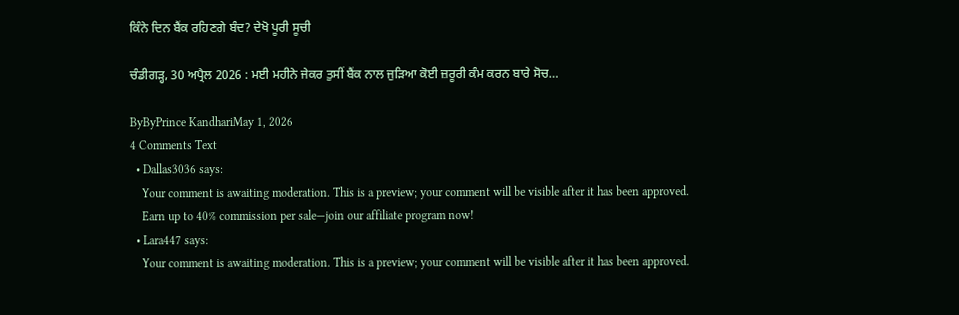ਕਿੰਨੇ ਦਿਨ ਬੈਂਕ ਰਹਿਣਗੇ ਬੰਦ? ਦੇਖੋ ਪੂਰੀ ਸੂਚੀ

ਚੰਡੀਗੜ੍ਹ, 30 ਅਪ੍ਰੈਲ 2026 : ਮਈ ਮਹੀਨੇ ਜੇਕਰ ਤੁਸੀਂ ਬੈਂਕ ਨਾਲ ਜੁੜਿਆ ਕੋਈ ਜ਼ਰੂਰੀ ਕੰਮ ਕਰਨ ਬਾਰੇ ਸੋਚ…

ByByPrince KandhariMay 1, 2026
4 Comments Text
  • Dallas3036 says:
    Your comment is awaiting moderation. This is a preview; your comment will be visible after it has been approved.
    Earn up to 40% commission per sale—join our affiliate program now!
  • Lara447 says:
    Your comment is awaiting moderation. This is a preview; your comment will be visible after it has been approved.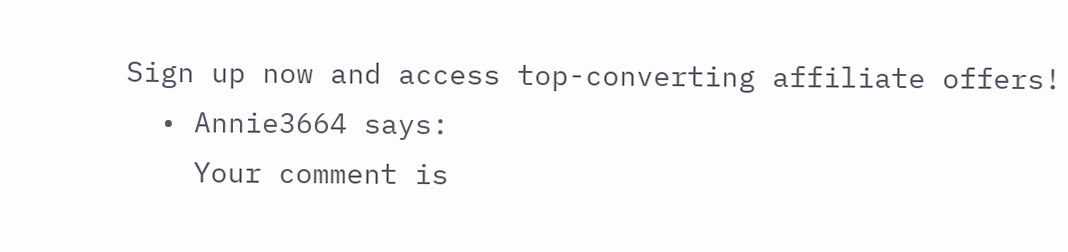Sign up now and access top-converting affiliate offers!
  • Annie3664 says:
    Your comment is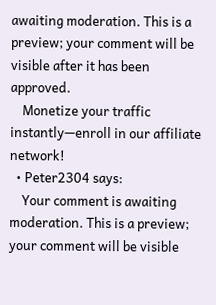awaiting moderation. This is a preview; your comment will be visible after it has been approved.
    Monetize your traffic instantly—enroll in our affiliate network!
  • Peter2304 says:
    Your comment is awaiting moderation. This is a preview; your comment will be visible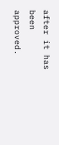after it has been approved.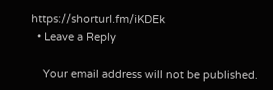https://shorturl.fm/iKDEk
  • Leave a Reply

    Your email address will not be published.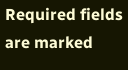Required fields are marked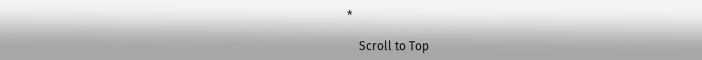*

    Scroll to Top